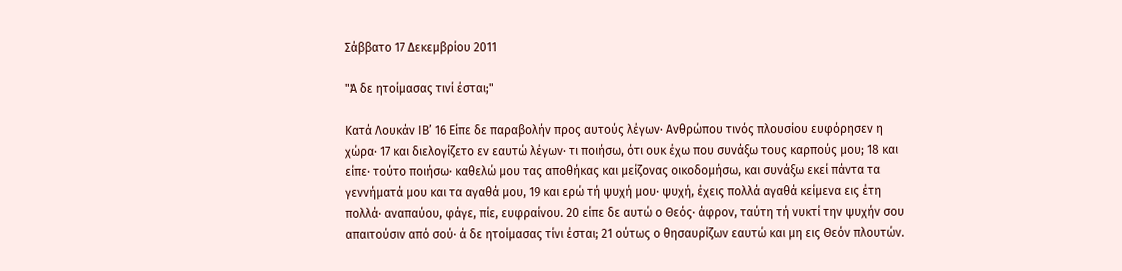Σάββατο 17 Δεκεμβρίου 2011

"Ά δε ητοίμασας τινί έσται;"

Κατά Λουκάν ΙΒ’ 16 Είπε δε παραβολήν προς αυτούς λέγων· Ανθρώπου τινός πλουσίου ευφόρησεν η χώρα· 17 και διελογίζετο εν εαυτώ λέγων· τι ποιήσω, ότι ουκ έχω που συνάξω τους καρπούς μου; 18 και είπε· τούτο ποιήσω· καθελώ μου τας αποθήκας και μείζονας οικοδομήσω, και συνάξω εκεί πάντα τα γεννήματά μου και τα αγαθά μου, 19 και ερώ τή ψυχή μου· ψυχή, έχεις πολλά αγαθά κείμενα εις έτη πολλά· αναπαύου, φάγε, πίε, ευφραίνου. 20 είπε δε αυτώ ο Θεός· άφρον, ταύτη τή νυκτί την ψυχήν σου απαιτούσιν από σού· ά δε ητοίμασας τίνι έσται; 21 ούτως ο θησαυρίζων εαυτώ και μη εις Θεόν πλουτών.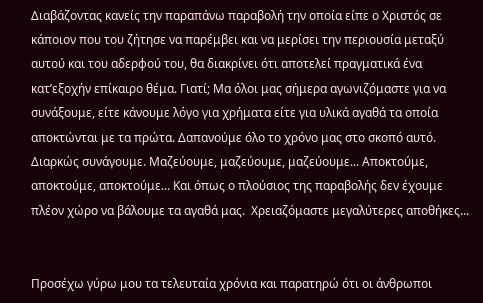Διαβάζοντας κανείς την παραπάνω παραβολή την οποία είπε ο Χριστός σε κάποιον που του ζήτησε να παρέμβει και να μερίσει την περιουσία μεταξύ αυτού και του αδερφού του, θα διακρίνει ότι αποτελεί πραγματικά ένα κατ’εξοχήν επίκαιρο θέμα. Γιατί; Μα όλοι μας σήμερα αγωνιζόμαστε για να συνάξουμε, είτε κάνουμε λόγο για χρήματα είτε για υλικά αγαθά τα οποία αποκτώνται με τα πρώτα. Δαπανούμε όλο το χρόνο μας στο σκοπό αυτό. Διαρκώς συνάγουμε. Μαζεύουμε, μαζεύουμε, μαζεύουμε... Αποκτούμε, αποκτούμε, αποκτούμε... Και όπως ο πλούσιος της παραβολής δεν έχουμε πλέον χώρο να βάλουμε τα αγαθά μας.  Χρειαζόμαστε μεγαλύτερες αποθήκες...


Προσέχω γύρω μου τα τελευταία χρόνια και παρατηρώ ότι οι άνθρωποι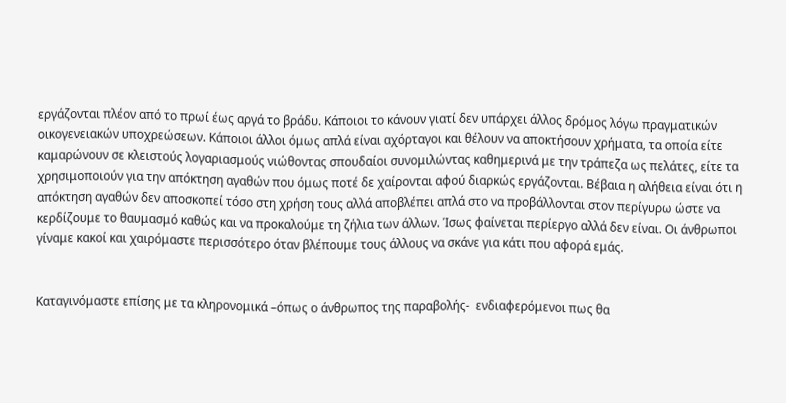εργάζονται πλέον από το πρωί έως αργά το βράδυ. Κάποιοι το κάνουν γιατί δεν υπάρχει άλλος δρόμος λόγω πραγματικών οικογενειακών υποχρεώσεων. Κάποιοι άλλοι όμως απλά είναι αχόρταγοι και θέλουν να αποκτήσουν χρήματα, τα οποία είτε καμαρώνουν σε κλειστούς λογαριασμούς νιώθοντας σπουδαίοι συνομιλώντας καθημερινά με την τράπεζα ως πελάτες, είτε τα χρησιμοποιούν για την απόκτηση αγαθών που όμως ποτέ δε χαίρονται αφού διαρκώς εργάζονται. Βέβαια η αλήθεια είναι ότι η απόκτηση αγαθών δεν αποσκοπεί τόσο στη χρήση τους αλλά αποβλέπει απλά στο να προβάλλονται στον περίγυρω ώστε να κερδίζουμε το θαυμασμό καθώς και να προκαλούμε τη ζήλια των άλλων. Ίσως φαίνεται περίεργο αλλά δεν είναι. Οι άνθρωποι γίναμε κακοί και χαιρόμαστε περισσότερο όταν βλέπουμε τους άλλους να σκάνε για κάτι που αφορά εμάς.


Καταγινόμαστε επίσης με τα κληρονομικά –όπως ο άνθρωπος της παραβολής-  ενδιαφερόμενοι πως θα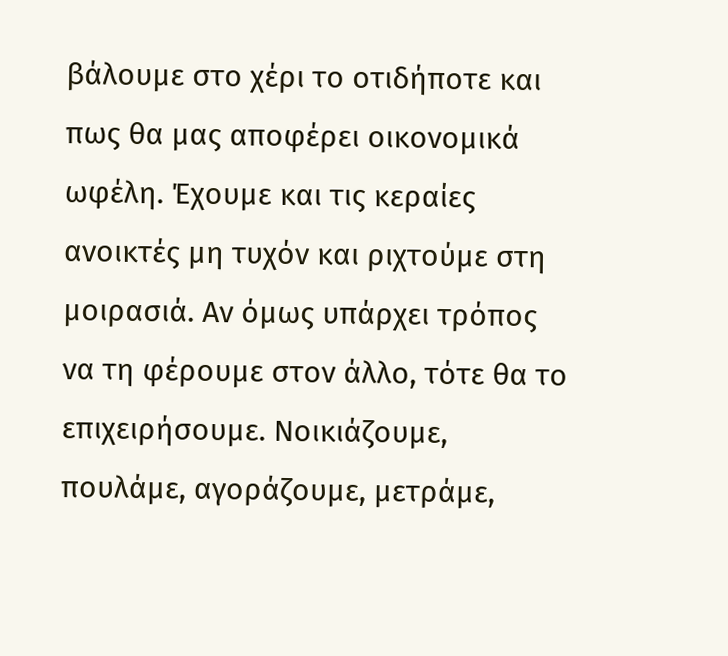βάλουμε στο χέρι το οτιδήποτε και πως θα μας αποφέρει οικονομικά ωφέλη. Έχουμε και τις κεραίες ανοικτές μη τυχόν και ριχτούμε στη μοιρασιά. Αν όμως υπάρχει τρόπος να τη φέρουμε στον άλλο, τότε θα το επιχειρήσουμε. Νοικιάζουμε, πουλάμε, αγοράζουμε, μετράμε,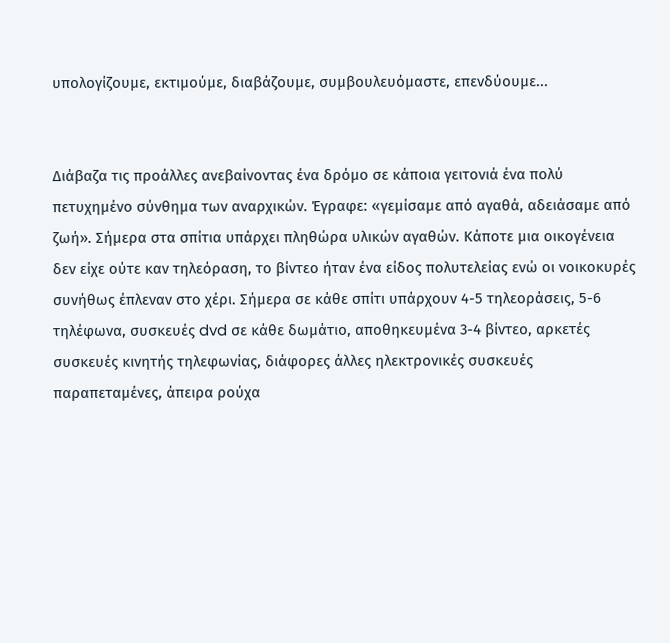υπολογίζουμε, εκτιμούμε, διαβάζουμε, συμβουλευόμαστε, επενδύουμε...


Διάβαζα τις προάλλες ανεβαίνοντας ένα δρόμο σε κάποια γειτονιά ένα πολύ πετυχημένο σύνθημα των αναρχικών. Έγραφε: «γεμίσαμε από αγαθά, αδειάσαμε από ζωή». Σήμερα στα σπίτια υπάρχει πληθώρα υλικών αγαθών. Κάποτε μια οικογένεια δεν είχε ούτε καν τηλεόραση, το βίντεο ήταν ένα είδος πολυτελείας ενώ οι νοικοκυρές συνήθως έπλεναν στο χέρι. Σήμερα σε κάθε σπίτι υπάρχουν 4-5 τηλεοράσεις, 5-6 τηλέφωνα, συσκευές dvd σε κάθε δωμάτιο, αποθηκευμένα 3-4 βίντεο, αρκετές συσκευές κινητής τηλεφωνίας, διάφορες άλλες ηλεκτρονικές συσκευές παραπεταμένες, άπειρα ρούχα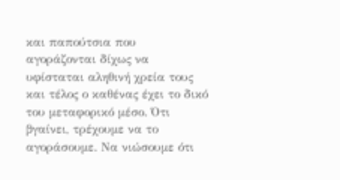και παπούτσια που αγοράζονται δίχως να υφίσταται αληθινή χρεία τους και τέλος ο καθένας έχει το δικό του μεταφορικό μέσο. Ότι βγαίνει, τρέχουμε να το αγοράσουμε. Να νιώσουμε ότι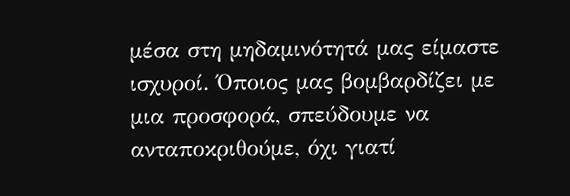μέσα στη μηδαμινότητά μας είμαστε ισχυροί. Όποιος μας βομβαρδίζει με μια προσφορά, σπεύδουμε να ανταποκριθούμε, όχι γιατί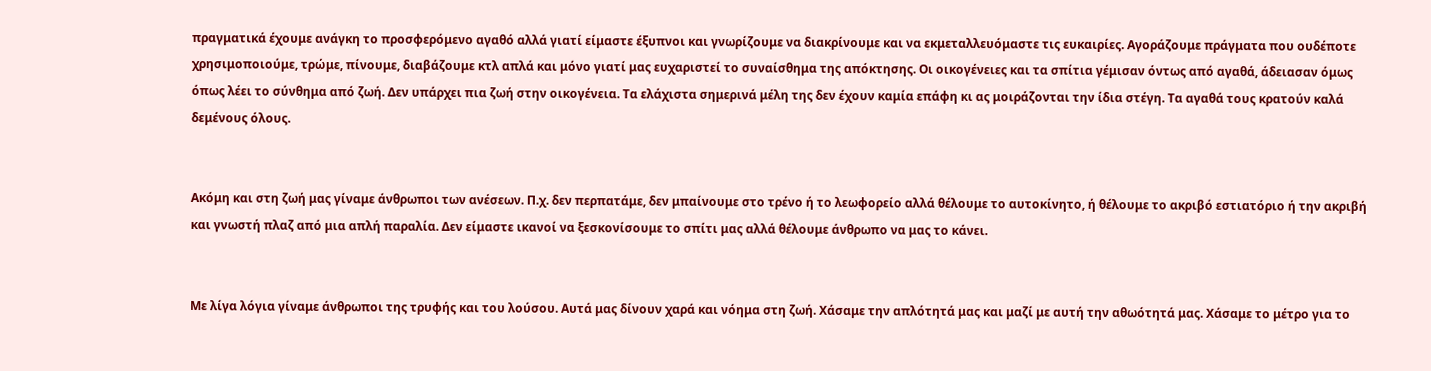πραγματικά έχουμε ανάγκη το προσφερόμενο αγαθό αλλά γιατί είμαστε έξυπνοι και γνωρίζουμε να διακρίνουμε και να εκμεταλλευόμαστε τις ευκαιρίες. Αγοράζουμε πράγματα που ουδέποτε χρησιμοποιούμε, τρώμε, πίνουμε, διαβάζουμε κτλ απλά και μόνο γιατί μας ευχαριστεί το συναίσθημα της απόκτησης. Οι οικογένειες και τα σπίτια γέμισαν όντως από αγαθά, άδειασαν όμως όπως λέει το σύνθημα από ζωή. Δεν υπάρχει πια ζωή στην οικογένεια. Τα ελάχιστα σημερινά μέλη της δεν έχουν καμία επάφη κι ας μοιράζονται την ίδια στέγη. Τα αγαθά τους κρατούν καλά δεμένους όλους.


Ακόμη και στη ζωή μας γίναμε άνθρωποι των ανέσεων. Π.χ. δεν περπατάμε, δεν μπαίνουμε στο τρένο ή το λεωφορείο αλλά θέλουμε το αυτοκίνητο, ή θέλουμε το ακριβό εστιατόριο ή την ακριβή και γνωστή πλαζ από μια απλή παραλία. Δεν είμαστε ικανοί να ξεσκονίσουμε το σπίτι μας αλλά θέλουμε άνθρωπο να μας το κάνει.


Με λίγα λόγια γίναμε άνθρωποι της τρυφής και του λούσου. Αυτά μας δίνουν χαρά και νόημα στη ζωή. Χάσαμε την απλότητά μας και μαζί με αυτή την αθωότητά μας. Χάσαμε το μέτρο για το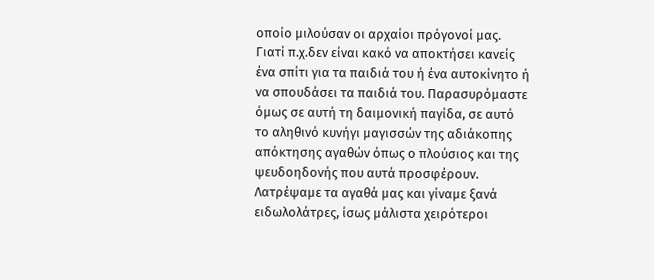οποίο μιλούσαν οι αρχαίοι πρόγονοί μας. Γιατί π.χ.δεν είναι κακό να αποκτήσει κανείς ένα σπίτι για τα παιδιά του ή ένα αυτοκίνητο ή να σπουδάσει τα παιδιά του. Παρασυρόμαστε όμως σε αυτή τη δαιμονική παγίδα, σε αυτό το αληθινό κυνήγι μαγισσών της αδιάκοπης απόκτησης αγαθών όπως ο πλούσιος και της ψευδοηδονής που αυτά προσφέρουν. Λατρέψαμε τα αγαθά μας και γίναμε ξανά ειδωλολάτρες, ίσως μάλιστα χειρότεροι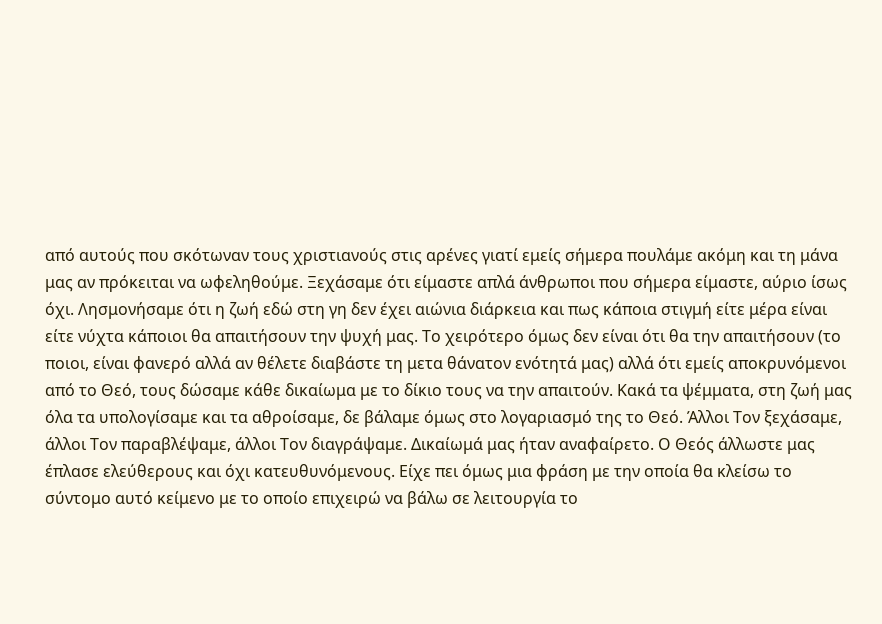από αυτούς που σκότωναν τους χριστιανούς στις αρένες γιατί εμείς σήμερα πουλάμε ακόμη και τη μάνα μας αν πρόκειται να ωφεληθούμε. Ξεχάσαμε ότι είμαστε απλά άνθρωποι που σήμερα είμαστε, αύριο ίσως όχι. Λησμονήσαμε ότι η ζωή εδώ στη γη δεν έχει αιώνια διάρκεια και πως κάποια στιγμή είτε μέρα είναι είτε νύχτα κάποιοι θα απαιτήσουν την ψυχή μας. Το χειρότερο όμως δεν είναι ότι θα την απαιτήσουν (το ποιοι, είναι φανερό αλλά αν θέλετε διαβάστε τη μετα θάνατον ενότητά μας) αλλά ότι εμείς αποκρυνόμενοι από το Θεό, τους δώσαμε κάθε δικαίωμα με το δίκιο τους να την απαιτούν. Κακά τα ψέμματα, στη ζωή μας όλα τα υπολογίσαμε και τα αθροίσαμε, δε βάλαμε όμως στο λογαριασμό της το Θεό. Άλλοι Τον ξεχάσαμε, άλλοι Τον παραβλέψαμε, άλλοι Τον διαγράψαμε. Δικαίωμά μας ήταν αναφαίρετο. Ο Θεός άλλωστε μας έπλασε ελεύθερους και όχι κατευθυνόμενους. Είχε πει όμως μια φράση με την οποία θα κλείσω το σύντομο αυτό κείμενο με το οποίο επιχειρώ να βάλω σε λειτουργία το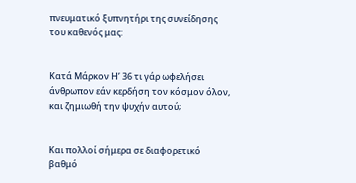πνευματικό ξυπνητήρι της συνείδησης του καθενός μας:


Κατά Μάρκον Η’ 36 τι γάρ ωφελήσει άνθρωπον εάν κερδήση τον κόσμον όλον, και ζημιωθή την ψυχήν αυτού;


Και πολλοί σήμερα σε διαφορετικό βαθμό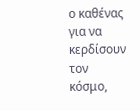ο καθένας για να κερδίσουν τον κόσμο,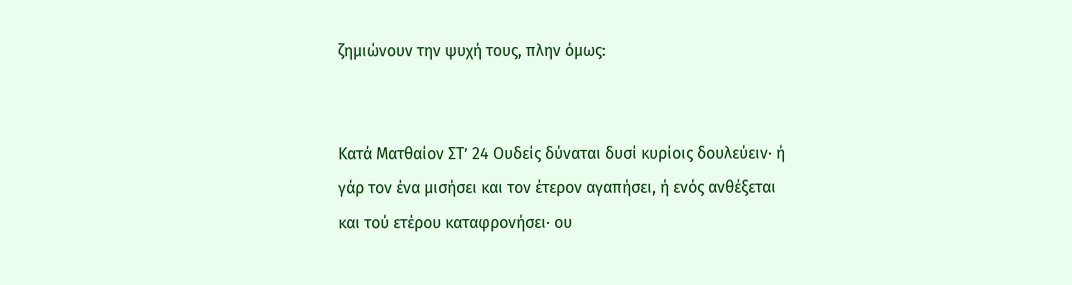ζημιώνουν την ψυχή τους, πλην όμως:


Κατά Ματθαίον ΣΤ’ 24 Ουδείς δύναται δυσί κυρίοις δουλεύειν· ή γάρ τον ένα μισήσει και τον έτερον αγαπήσει, ή ενός ανθέξεται και τού ετέρου καταφρονήσει· ου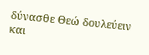δύνασθε Θεώ δουλεύειν και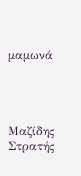μαμωνά




Μαζίδης Στρατής